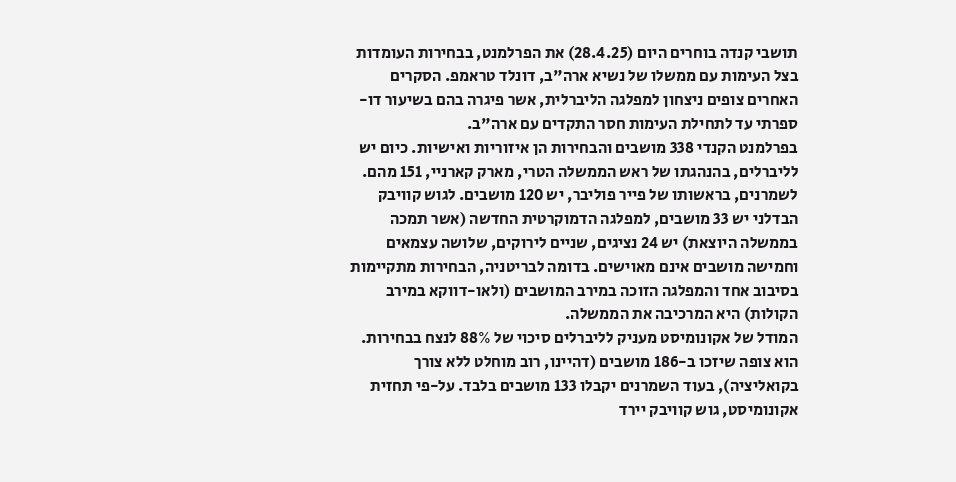תושבי קנדה בוחרים היום (28.4.25) את הפרלמנט, בבחירות העומדות בצל העימות עם ממשלו של נשיא ארה"ב, דונלד טראמפ. הסקרים האחרים צופים ניצחון למפלגה הליברלית, אשר פיגרה בהם בשיעור דו-ספרתי עד לתחילת העימות חסר התקדים עם ארה"ב.
בפרלמנט הקנדי 338 מושבים והבחירות הן איזוריות ואישיות. כיום יש לליברלים, בהנהגתו של ראש הממשלה הטרי, מארק קארניי, 151 מהם. לשמרנים, בראשותו של פייר פוליבר, יש 120 מושבים. לגוש קוויבק הבדלני יש 33 מושבים, למפלגה הדמוקרטית החדשה (אשר תמכה בממשלה היוצאת) יש 24 נציגים, שניים לירוקים, שלושה עצמאים וחמישה מושבים אינם מאוישים. בדומה לבריטניה, הבחירות מתקיימות בסיבוב אחד והמפלגה הזוכה במירב המושבים (ולאו-דווקא במירב הקולות) היא המרכיבה את הממשלה.
המודל של אקונומיסט מעניק לליברלים סיכוי של 88% לנצח בבחירות. הוא צופה שיזכו ב-186 מושבים (דהיינו, רוב מוחלט ללא צורך בקואליציה), בעוד השמרנים יקבלו 133 מושבים בלבד. על-פי תחזית אקונומיסט, גוש קוויבק יירד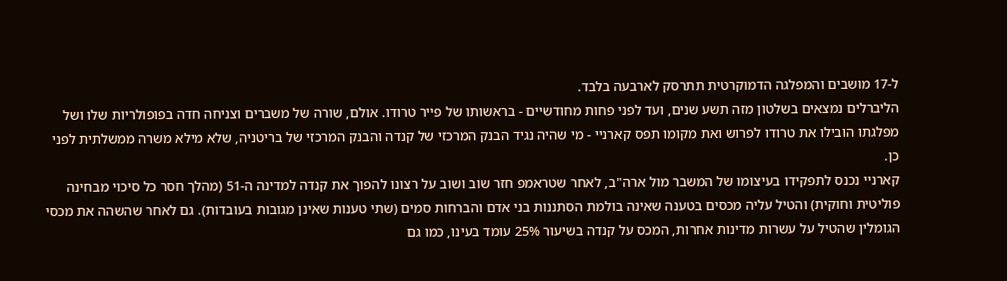ל-17 מושבים והמפלגה הדמוקרטית תתרסק לארבעה בלבד.
הליברלים נמצאים בשלטון מזה תשע שנים, ועד לפני פחות מחודשיים - בראשותו של פייר טרודו. אולם, שורה של משברים וצניחה חדה בפופולריות שלו ושל מפלגתו הובילו את טרודו לפרוש ואת מקומו תפס קארניי - מי שהיה נגיד הבנק המרכזי של קנדה והבנק המרכזי של בריטניה, שלא מילא משרה ממשלתית לפני כן.
קארניי נכנס לתפקידו בעיצומו של המשבר מול ארה"ב, לאחר שטראמפ חזר שוב ושוב על רצונו להפוך את קנדה למדינה ה-51 (מהלך חסר כל סיכוי מבחינה פוליטית וחוקית) והטיל עליה מכסים בטענה שאינה בולמת הסתננות בני אדם והברחות סמים (שתי טענות שאינן מגובות בעובדות). גם לאחר שהשהה את מכסי הגומלין שהטיל על עשרות מדינות אחרות, המכס על קנדה בשיעור 25% עומד בעינו, כמו גם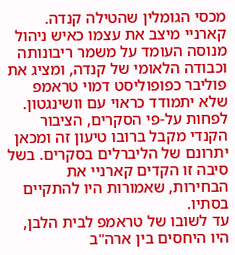מכסי הגומלין שהטילה קנדה.
קארניי מיצב את עצמו כאיש ניהול מנוסה העומד על משמר ריבונותה וכבודה הלאומי של קנדה, ומציג את פוליבר כפופוליסט דמוי טראמפ שלא יתמודד כראוי עם וושינגטון. לפחות על-פי הסקרים, הציבור הקנדי מקבל ברובו טיעון זה ומכאן יתרונם של הליברלים בסקרים. בשל סיבה זו הקדים קארניי את הבחירות, שאמורות היו להתקיים בסתיו.
עד לשובו של טראמפ לבית הלבן, היו היחסים בין ארה"ב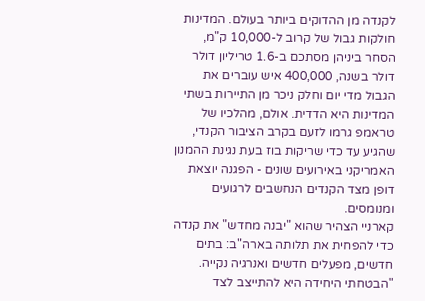לקנדה מן ההדוקים ביותר בעולם. המדינות חולקות גבול של קרוב ל-10,000 ק"מ, הסחר ביניהן מסתכם ב-1.6 טריליון דולר דולר בשנה, 400,000 איש עוברים את הגבול מדי יום וחלק ניכר מן התיירות בשתי המדינות היא הדדית. אולם, מהלכיו של טראמפ גרמו לזעם בקרב הציבור הקנדי, שהגיע עד כדי שריקות בוז בעת נגינת ההמנון האמריקני באירועים שונים - הפגנה יוצאת דופן מצד הקנדים הנחשבים לרגועים ומנומסים.
קארניי הצהיר שהוא "יבנה מחדש" את קנדה כדי להפחית את תלותה בארה"ב: בתים חדשים, מפעלים חדשים ואנרגיה נקייה. "הבטחתי היחידה היא להתייצב לצד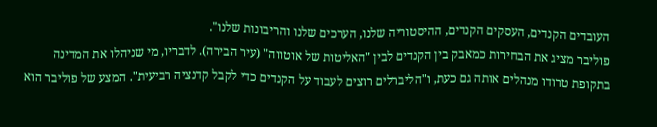העובדים הקנדים, העסקים הקנדים, ההיסטוריה שלנו, הערכים שלנו והריבונות שלנו".
פוליבר מציג את הבחירות כמאבק בין הקנדים לבין "האליטות של אוטווה" (עיר הבירה). לדבריו, מי שניהלו את המדינה בתקופת טרודו מנהלים אותה גם כעת, ו"הליברלים רוצים לעבוד על הקנדים כדי לקבל קדנציה רביעית". המצע של פוליבר הוא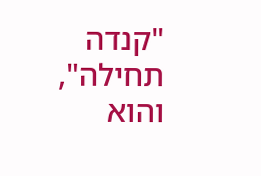"קנדה תחילה", והוא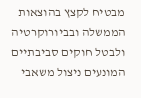מבטיח לקצץ בהוצאות הממשלה ובביורוקרטיה ולבטל חוקים סביבתיים המונעים ניצול משאבי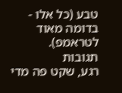טבע (כל אלו - בדומה מאוד לטראמפ).
תגובות
רגע, שקט פה מדי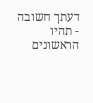דעתך חשובה - תהיו הראשונים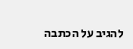להגיב על הכתבה